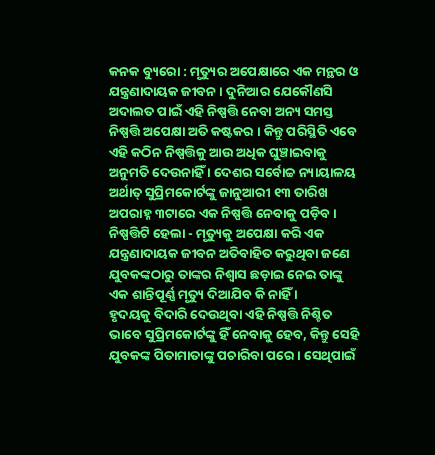କନକ ବ୍ୟୁରୋ : ମୃତ୍ୟୁର ଅପେକ୍ଷାରେ ଏକ ମନ୍ଥର ଓ ଯନ୍ତ୍ରଣାଦାୟକ ଜୀବନ । ଦୁନିଆର ଯେକୌଣସି ଅଦାଲତ ପାଇଁ ଏହି ନିଷ୍ପତ୍ତି ନେବା ଅନ୍ୟ ସମସ୍ତ ନିଷ୍ପତ୍ତି ଅପେକ୍ଷା ଅତି କଷ୍ଟକର । କିନ୍ତୁ ପରିସ୍ଥିତି ଏବେ ଏହି କଠିନ ନିଷ୍ପତ୍ତିକୁ ଆଉ ଅଧିକ ଘୁଞ୍ଚାଇବାକୁ ଅନୁମତି ଦେଉନାହିଁ । ଦେଶର ସର୍ବୋଚ୍ଚ ନ୍ୟାୟାଳୟ ଅର୍ଥାତ୍ ସୁପ୍ରିମକୋର୍ଟଙ୍କୁ ଜାନୁଆରୀ ୧୩ ତାରିଖ ଅପରାହ୍ନ ୩ଟାରେ ଏକ ନିଷ୍ପତ୍ତି ନେବାକୁ ପଡ଼ିବ । ନିଷ୍ପତ୍ତିଟି ହେଲା - ମୃତ୍ୟୁକୁ ଅପେକ୍ଷା କରି ଏକ ଯନ୍ତ୍ରଣାଦାୟକ ଜୀବନ ଅତିବାହିତ କରୁଥିବା ଜଣେ ଯୁବକଙ୍କଠାରୁ ତାଙ୍କର ନିଶ୍ୱାସ ଛଡ଼ାଇ ନେଇ ତାଙ୍କୁ ଏକ ଶାନ୍ତିପୂର୍ଣ୍ଣ ମୃତ୍ୟୁ ଦିଆଯିବ କି ନାହିଁ ।
ହୃଦୟକୁ ବିଦାରି ଦେଉଥିବା ଏହି ନିଷ୍ପତ୍ତି ନିଶ୍ଚିତ ଭାବେ ସୁପ୍ରିମକୋର୍ଟଙ୍କୁ ହିଁ ନେବାକୁ ହେବ, କିନ୍ତୁ ସେହି ଯୁବକଙ୍କ ପିତାମାତାଙ୍କୁ ପଚାରିବା ପରେ । ସେଥିପାଇଁ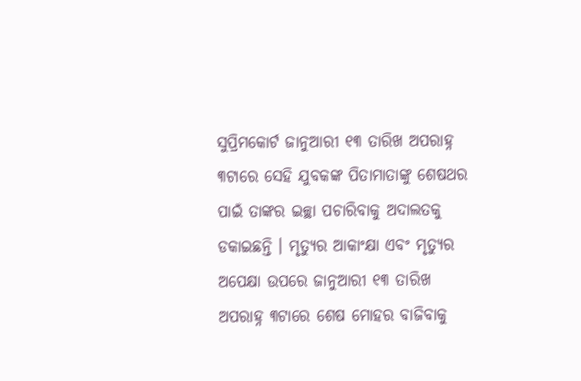ସୁପ୍ରିମକୋର୍ଟ ଜାନୁଆରୀ ୧୩ ତାରିଖ ଅପରାହ୍ନ ୩ଟାରେ ସେହି ଯୁବକଙ୍କ ପିତାମାତାଙ୍କୁ ଶେଷଥର ପାଇଁ ତାଙ୍କର ଇଚ୍ଛା ପଚାରିବାକୁ ଅଦାଲତକୁ ଡକାଇଛନ୍ତି । ମୃତ୍ୟୁର ଆକାଂକ୍ଷା ଏବଂ ମୃତ୍ୟୁର ଅପେକ୍ଷା ଉପରେ ଜାନୁଆରୀ ୧୩ ତାରିଖ ଅପରାହ୍ନ ୩ଟାରେ ଶେଷ ମୋହର ବାଜିବାକୁ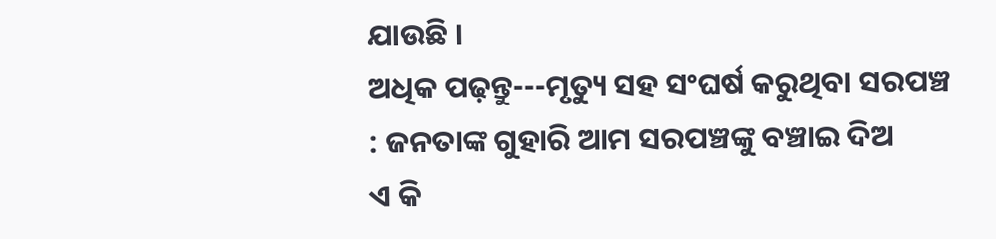ଯାଉଛି ।
ଅଧିକ ପଢ଼ନ୍ତୁ---ମୃତ୍ୟୁ ସହ ସଂଘର୍ଷ କରୁଥିବା ସରପଞ୍ଚ : ଜନତାଙ୍କ ଗୁହାରି ଆମ ସରପଞ୍ଚଙ୍କୁ ବଞ୍ଚାଇ ଦିଅ
ଏ କି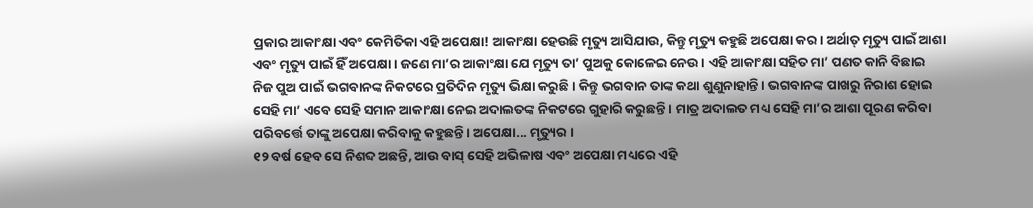ପ୍ରକାର ଆକାଂକ୍ଷା ଏବଂ କେମିତିକା ଏହି ଅପେକ୍ଷା! ଆକାଂକ୍ଷା ହେଉଛି ମୃତ୍ୟୁ ଆସିଯାଉ, କିନ୍ତୁ ମୃତ୍ୟୁ କହୁଛି ଅପେକ୍ଷା କର । ଅର୍ଥାତ୍ ମୃତ୍ୟୁ ପାଇଁ ଆଶା ଏବଂ ମୃତ୍ୟୁ ପାଇଁ ହିଁ ଅପେକ୍ଷା । ଜଣେ ମା’ର ଆକାଂକ୍ଷା ଯେ ମୃତ୍ୟୁ ତା’ ପୁଅକୁ କୋଳେଇ ନେଉ । ଏହି ଆକାଂକ୍ଷା ସହିତ ମା’ ପଣତ କାନି ବିଛାଇ ନିଜ ପୁଅ ପାଇଁ ଭଗବାନଙ୍କ ନିକଟରେ ପ୍ରତିଦିନ ମୃତ୍ୟୁ ଭିକ୍ଷା କରୁଛି । କିନ୍ତୁ ଭଗବାନ ତାଙ୍କ କଥା ଶୁଣୁନାହାନ୍ତି । ଭଗବାନଙ୍କ ପାଖରୁ ନିରାଶ ହୋଇ ସେହି ମା’ ଏବେ ସେହି ସମାନ ଆକାଂକ୍ଷା ନେଇ ଅଦାଲତଙ୍କ ନିକଟରେ ଗୁହାରି କରୁଛନ୍ତି । ମାତ୍ର ଅଦାଲତ ମଧ୍ୟ ସେହି ମା’ର ଆଶା ପୂରଣ କରିବା ପରିବର୍ତ୍ତେ ତାଙ୍କୁ ଅପେକ୍ଷା କରିବାକୁ କହୁଛନ୍ତି । ଅପେକ୍ଷା... ମୃତ୍ୟୁର ।
୧୨ ବର୍ଷ ହେବ ସେ ନିଶବ୍ଦ ଅଛନ୍ତି, ଆଉ ବାସ୍ ସେହି ଅଭିଳାଷ ଏବଂ ଅପେକ୍ଷା ମଧ୍ୟରେ ଏହି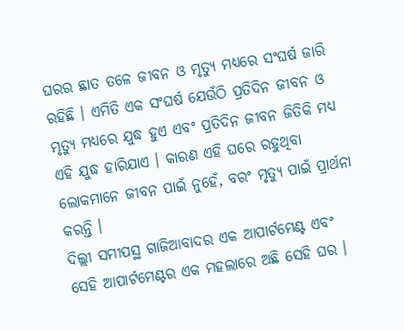ଘରର ଛାତ ତଳେ ଜୀବନ ଓ ମୃତ୍ୟୁ ମଧ୍ୟରେ ସଂଘର୍ଷ ଜାରି ରହିଛି । ଏମିତି ଏକ ସଂଘର୍ଷ ଯେଉଁଠି ପ୍ରତିଦିନ ଜୀବନ ଓ ମୃତ୍ୟୁ ମଧ୍ୟରେ ଯୁଦ୍ଧ ହୁଏ ଏବଂ ପ୍ରତିଦିନ ଜୀବନ ଜିତିକି ମଧ୍ୟ ଏହି ଯୁଦ୍ଧ ହାରିଯାଏ । କାରଣ ଏହି ଘରେ ରହୁଥିବା ଲୋକମାନେ ଜୀବନ ପାଇଁ ନୁହେଁ, ବରଂ ମୃତ୍ୟୁ ପାଇଁ ପ୍ରାର୍ଥନା କରନ୍ତି ।
ଦିଲ୍ଲୀ ସମୀପସ୍ଥ ଗାଜିଆବାଦର ଏକ ଆପାର୍ଟମେଣ୍ଟ ଏବଂ ସେହି ଆପାର୍ଟମେଣ୍ଟର ଏକ ମହଲାରେ ଅଛି ସେହି ଘର ।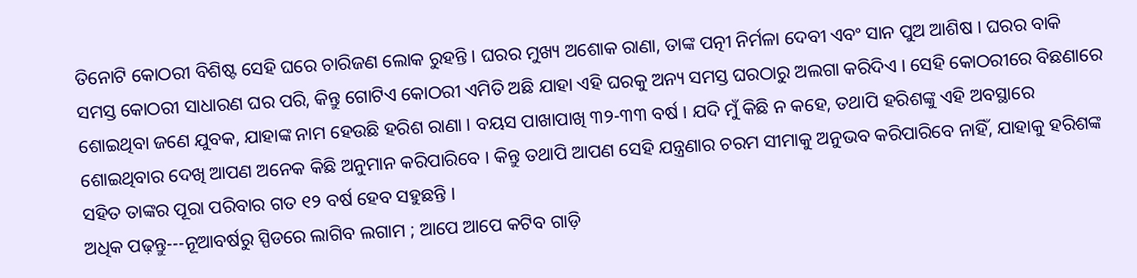ତିନୋଟି କୋଠରୀ ବିଶିଷ୍ଟ ସେହି ଘରେ ଚାରିଜଣ ଲୋକ ରୁହନ୍ତି । ଘରର ମୁଖ୍ୟ ଅଶୋକ ରାଣା, ତାଙ୍କ ପତ୍ନୀ ନିର୍ମଳା ଦେବୀ ଏବଂ ସାନ ପୁଅ ଆଶିଷ । ଘରର ବାକି ସମସ୍ତ କୋଠରୀ ସାଧାରଣ ଘର ପରି, କିନ୍ତୁ ଗୋଟିଏ କୋଠରୀ ଏମିତି ଅଛି ଯାହା ଏହି ଘରକୁ ଅନ୍ୟ ସମସ୍ତ ଘରଠାରୁ ଅଲଗା କରିଦିଏ । ସେହି କୋଠରୀରେ ବିଛଣାରେ ଶୋଇଥିବା ଜଣେ ଯୁବକ, ଯାହାଙ୍କ ନାମ ହେଉଛି ହରିଶ ରାଣା । ବୟସ ପାଖାପାଖି ୩୨-୩୩ ବର୍ଷ । ଯଦି ମୁଁ କିଛି ନ କହେ, ତଥାପି ହରିଶଙ୍କୁ ଏହି ଅବସ୍ଥାରେ ଶୋଇଥିବାର ଦେଖି ଆପଣ ଅନେକ କିଛି ଅନୁମାନ କରିପାରିବେ । କିନ୍ତୁ ତଥାପି ଆପଣ ସେହି ଯନ୍ତ୍ରଣାର ଚରମ ସୀମାକୁ ଅନୁଭବ କରିପାରିବେ ନାହିଁ, ଯାହାକୁ ହରିଶଙ୍କ ସହିତ ତାଙ୍କର ପୂରା ପରିବାର ଗତ ୧୨ ବର୍ଷ ହେବ ସହୁଛନ୍ତି ।
ଅଧିକ ପଢ଼ନ୍ତୁ---ନୂଆବର୍ଷରୁ ସ୍ପିଡରେ ଲାଗିବ ଲଗାମ ; ଆପେ ଆପେ କଟିବ ଗାଡ଼ି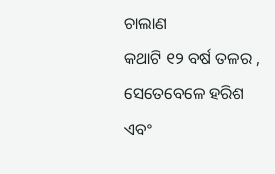ଚାଲାଣ
କଥାଟି ୧୨ ବର୍ଷ ତଳର , ସେତେବେଳେ ହରିଶ ଏବଂ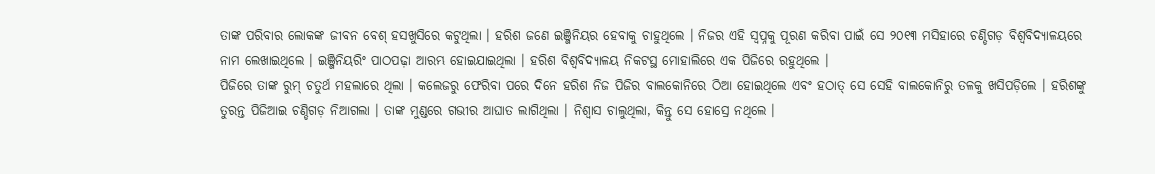ତାଙ୍କ ପରିବାର ଲୋକଙ୍କ ଜୀବନ ବେଶ୍ ହସଖୁସିରେ କଟୁଥିଲା । ହରିଶ ଜଣେ ଇଞ୍ଜିନିୟର ହେବାକୁ ଚାହୁଥିଲେ । ନିଜର ଏହି ସ୍ୱପ୍ନକୁ ପୂରଣ କରିବା ପାଇଁ ସେ ୨୦୧୩ ମସିହାରେ ଚଣ୍ଡିଗଡ଼ ବିଶ୍ୱବିଦ୍ୟାଳୟରେ ନାମ ଲେଖାଇଥିଲେ । ଇଞ୍ଜିନିୟରିଂ ପାଠପଢ଼ା ଆରମ୍ଭ ହୋଇଯାଇଥିଲା । ହରିଶ ବିଶ୍ୱବିଦ୍ୟାଳୟ ନିକଟସ୍ଥ ମୋହାଲିରେ ଏକ ପିଜିରେ ରହୁଥିଲେ ।
ପିଜିରେ ତାଙ୍କ ରୁମ୍ ଚତୁର୍ଥ ମହଲାରେ ଥିଲା । କଲେଜରୁ ଫେରିବା ପରେ ଦିନେ ହରିଶ ନିଜ ପିଜିର ବାଲକୋନିରେ ଠିଆ ହୋଇଥିଲେ ଏବଂ ହଠାତ୍ ସେ ସେହି ବାଲକୋନିରୁ ତଳକୁ ଖସିପଡ଼ିଲେ । ହରିଶଙ୍କୁ ତୁରନ୍ତ ପିଜିଆଇ ଚଣ୍ଡିଗଡ଼ ନିଆଗଲା । ତାଙ୍କ ମୁଣ୍ଡରେ ଗଭୀର ଆଘାତ ଲାଗିଥିଲା । ନିଶ୍ୱାସ ଚାଲୁଥିଲା, କିନ୍ତୁ ସେ ହୋସ୍ରେ ନଥିଲେ ।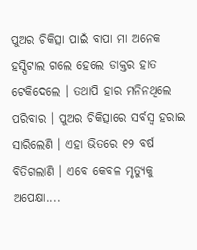ପୁଅର ଚିକିତ୍ସା ପାଇଁ ବାପା ମା ଅନେକ ହସ୍ପିଟାଲ ଗଲେ ହେଲେ ଡାକ୍ତର ହାତ ଟେକିଦେଲେ । ତଥାପି ହାର ମନିନଥିଲେ ପରିବାର । ପୁଅର ଚିକିତ୍ସାରେ ସର୍ବସ୍ୱ ହରାଇ ସାରିଲେଣି । ଏହା ଭିତରେ ୧୨ ବର୍ଷ ବିତିଗଲାଣି । ଏବେ କେବଳ ମୃତ୍ୟୁକୁ ଅପେକ୍ଷା....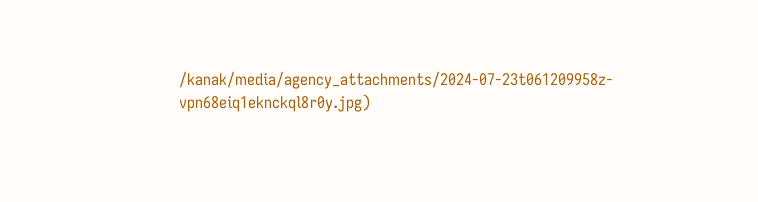/kanak/media/agency_attachments/2024-07-23t061209958z-vpn68eiq1eknckql8r0y.jpg)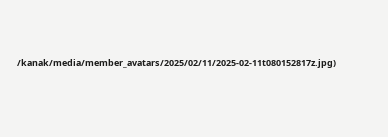/kanak/media/member_avatars/2025/02/11/2025-02-11t080152817z.jpg)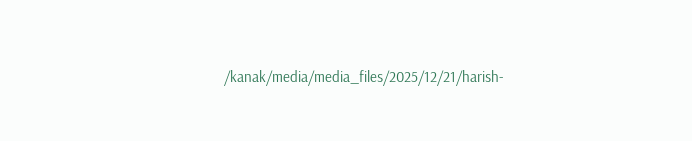/kanak/media/media_files/2025/12/21/harish-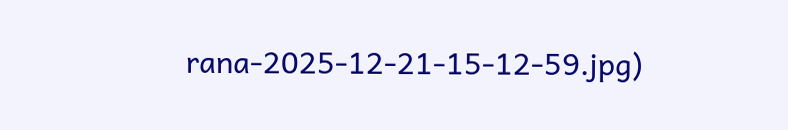rana-2025-12-21-15-12-59.jpg)